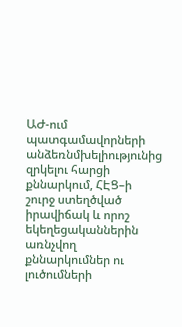ԱԺ-ում պատգամավորների անձեռնմխելիությունից զրկելու հարցի քննարկում, ՀԷՑ–ի շուրջ ստեղծված իրավիճակ և որոշ եկեղեցականներին առնչվող քննարկումներ ու լուծումների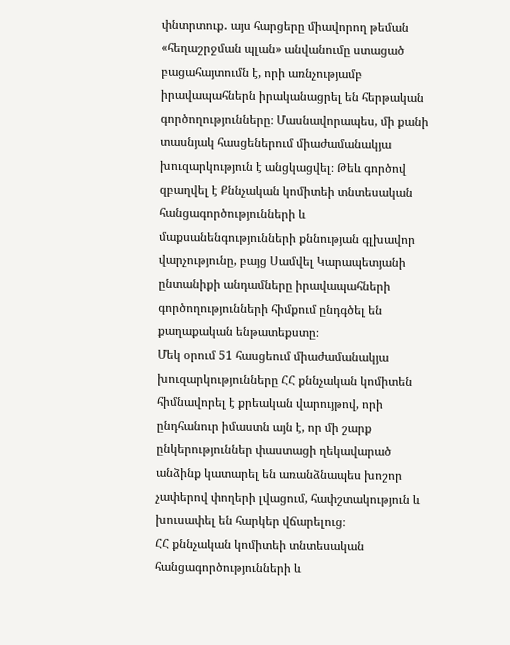փնտրտուք․ այս հարցերը միավորող թեման «հեղաշրջման պլան» անվանումը ստացած բացահայտումն է, որի առնչությամբ իրավապահներն իրականացրել են հերթական գործողությունները։ Մասնավորապես, մի քանի տասնյակ հասցեներում միաժամանակյա խուզարկություն է անցկացվել։ Թեև գործով զբաղվել է Քննչական կոմիտեի տնտեսական հանցագործությունների և մաքսանենգությունների քննության գլխավոր վարչությունը, բայց Սամվել Կարապետյանի ընտանիքի անդամները իրավապահների գործողությունների հիմքում ընդգծել են քաղաքական ենթատեքստը։
Մեկ օրում 51 հասցեում միաժամանակյա խուզարկությունները ՀՀ քննչական կոմիտեն հիմնավորել է քրեական վարույթով, որի ընդհանուր իմաստն այն է, որ մի շարք ընկերություններ փաստացի ղեկավարած անձինք կատարել են առանձնապես խոշոր չափերով փողերի լվացում, հափշտակություն և խուսափել են հարկեր վճարելուց։
ՀՀ քննչական կոմիտեի տնտեսական հանցագործությունների և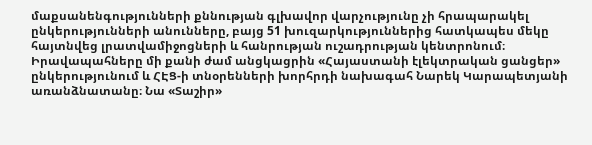մաքսանենգությունների քննության գլխավոր վարչությունը չի հրապարակել ընկերությունների անունները, բայց 51 խուզարկություններից հատկապես մեկը հայտնվեց լրատվամիջոցների և հանրության ուշադրության կենտրոնում։ Իրավապահները մի քանի ժամ անցկացրին «Հայաստանի էլեկտրական ցանցեր» ընկերությունում և ՀԷՑ-ի տնօրենների խորհրդի նախագահ Նարեկ Կարապետյանի առանձնատանը։ Նա «Տաշիր»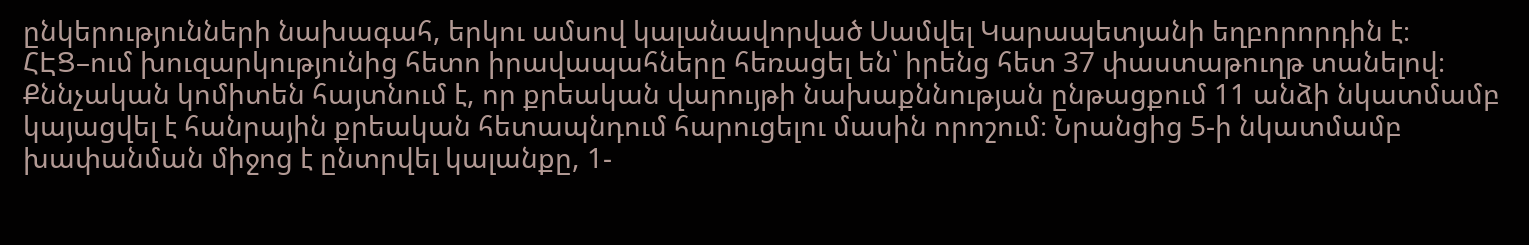ընկերությունների նախագահ, երկու ամսով կալանավորված Սամվել Կարապետյանի եղբորորդին է։
ՀԷՑ–ում խուզարկությունից հետո իրավապահները հեռացել են՝ իրենց հետ 37 փաստաթուղթ տանելով։
Քննչական կոմիտեն հայտնում է, որ քրեական վարույթի նախաքննության ընթացքում 11 անձի նկատմամբ կայացվել է հանրային քրեական հետապնդում հարուցելու մասին որոշում։ Նրանցից 5-ի նկատմամբ խափանման միջոց է ընտրվել կալանքը, 1-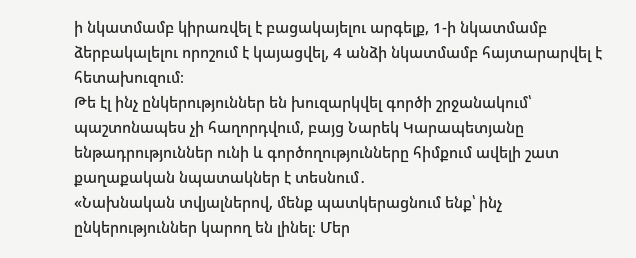ի նկատմամբ կիրառվել է բացակայելու արգելք, 1-ի նկատմամբ ձերբակալելու որոշում է կայացվել, 4 անձի նկատմամբ հայտարարվել է հետախուզում։
Թե էլ ինչ ընկերություններ են խուզարկվել գործի շրջանակում՝ պաշտոնապես չի հաղորդվում, բայց Նարեկ Կարապետյանը ենթադրություններ ունի և գործողությունները հիմքում ավելի շատ քաղաքական նպատակներ է տեսնում․
«Նախնական տվյալներով, մենք պատկերացնում ենք՝ ինչ ընկերություններ կարող են լինել։ Մեր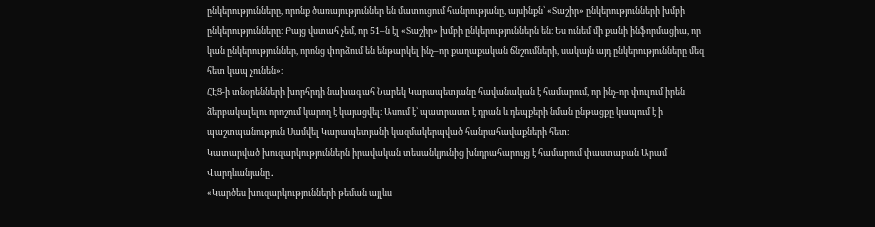ընկերությունները, որոնք ծառայություններ են մատուցում հանրությանը, այսինքն՝ «Տաշիր» ընկերությունների խմբի ընկերությունները։ Բայց վստահ չեմ, որ 51–ն էլ «Տաշիր» խմբի ընկերություններն են։ Ես ունեմ մի քանի ինֆորմացիա, որ կան ընկերություններ, որոնց փորձում են ենթարկել ինչ–որ քաղաքական ճնշումների, սակայն այդ ընկերությունները մեզ հետ կապ չունեն»։
ՀԷՑ-ի տնօրենների խորհրդի նախագահ Նարեկ Կարապետյանը հավանական է համարում, որ ինչ-որ փուլում իրեն ձերբակալելու որոշում կարող է կայացվել։ Ասում է՝ պատրաստ է դրան և դեպքերի նման ընթացքը կապում է ի պաշտպանություն Սամվել Կարապետյանի կազմակերպված հանրահավաքների հետ։
Կատարված խուզարկություններն իրավական տեսանկյունից խնդրահարույց է համարում փաստաբան Արամ Վարդևանյանը․
«Կարծես խուզարկությունների թեման այլևս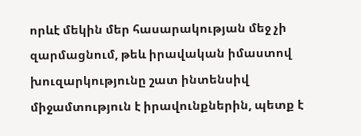որևէ մեկին մեր հասարակության մեջ չի զարմացնում, թեև իրավական իմաստով խուզարկությունը շատ ինտենսիվ միջամտություն է իրավունքներին, պետք է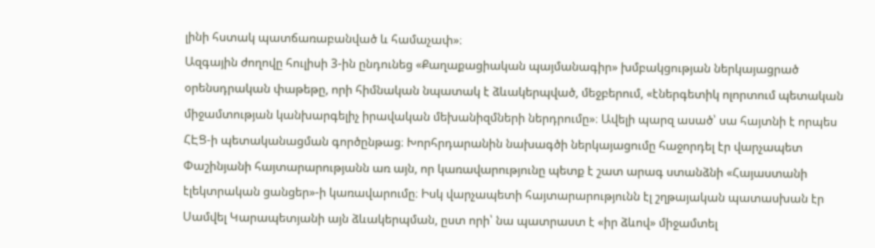լինի հստակ պատճառաբանված և համաչափ»։
Ազգային ժողովը հուլիսի 3-ին ընդունեց «Քաղաքացիական պայմանագիր» խմբակցության ներկայացրած օրենսդրական փաթեթը, որի հիմնական նպատակ է ձևակերպված, մեջբերում, «էներգետիկ ոլորտում պետական միջամտության կանխարգելիչ իրավական մեխանիզմների ներդրումը»։ Ավելի պարզ ասած՝ սա հայտնի է որպես ՀԷՑ-ի պետականացման գործընթաց։ Խորհրդարանին նախագծի ներկայացումը հաջորդել էր վարչապետ Փաշինյանի հայտարարությանն առ այն, որ կառավարությունը պետք է շատ արագ ստանձնի «Հայաստանի էլեկտրական ցանցեր»-ի կառավարումը։ Իսկ վարչապետի հայտարարությունն էլ շղթայական պատասխան էր Սամվել Կարապետյանի այն ձևակերպման, ըստ որի՝ նա պատրաստ է «իր ձևով» միջամտել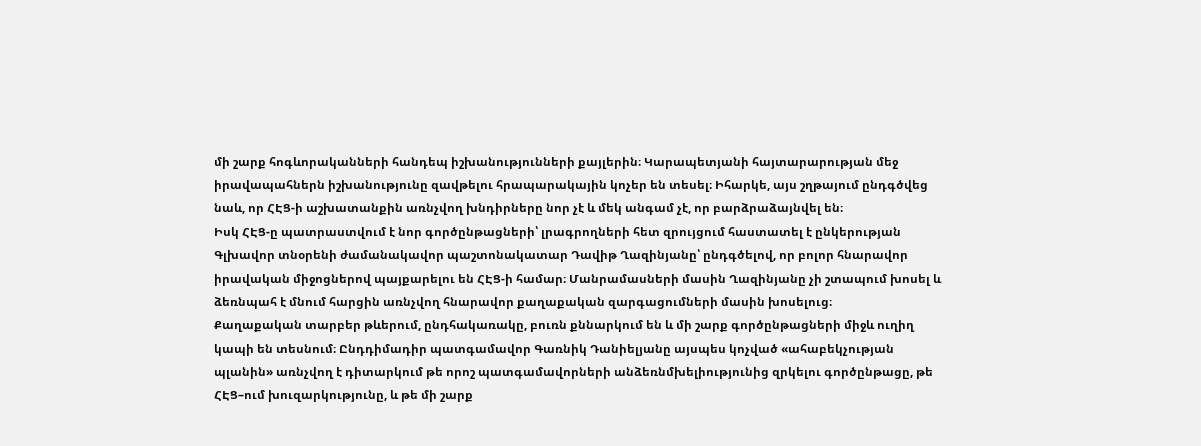մի շարք հոգևորականների հանդեպ իշխանությունների քայլերին։ Կարապետյանի հայտարարության մեջ իրավապահներն իշխանությունը զավթելու հրապարակային կոչեր են տեսել։ Իհարկե, այս շղթայում ընդգծվեց նաև, որ ՀԷՑ-ի աշխատանքին առնչվող խնդիրները նոր չէ և մեկ անգամ չէ, որ բարձրաձայնվել են։
Իսկ ՀԷՑ-ը պատրաստվում է նոր գործընթացների՝ լրագրողների հետ զրույցում հաստատել է ընկերության Գլխավոր տնօրենի ժամանակավոր պաշտոնակատար Դավիթ Ղազինյանը՝ ընդգծելով, որ բոլոր հնարավոր իրավական միջոցներով պայքարելու են ՀԷՑ-ի համար։ Մանրամասների մասին Ղազինյանը չի շտապում խոսել և ձեռնպահ է մնում հարցին առնչվող հնարավոր քաղաքական զարգացումների մասին խոսելուց։
Քաղաքական տարբեր թևերում, ընդհակառակը, բուռն քննարկում են և մի շարք գործընթացների միջև ուղիղ կապի են տեսնում։ Ընդդիմադիր պատգամավոր Գառնիկ Դանիելյանը այսպես կոչված «ահաբեկչության պլանին» առնչվող է դիտարկում թե որոշ պատգամավորների անձեռնմխելիությունից զրկելու գործընթացը, թե ՀԷՑ–ում խուզարկությունը, և թե մի շարք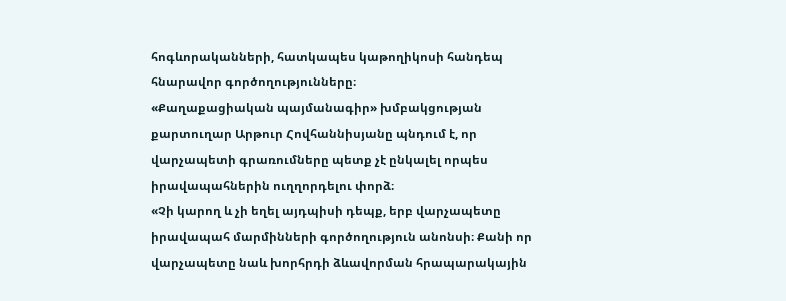հոգևորականների, հատկապես կաթողիկոսի հանդեպ հնարավոր գործողությունները։
«Քաղաքացիական պայմանագիր» խմբակցության քարտուղար Արթուր Հովհաննիսյանը պնդում է, որ վարչապետի գրառումները պետք չէ ընկալել որպես իրավապահներին ուղղորդելու փորձ։
«Չի կարող և չի եղել այդպիսի դեպք, երբ վարչապետը իրավապահ մարմինների գործողություն անոնսի։ Քանի որ վարչապետը նաև խորհրդի ձևավորման հրապարակային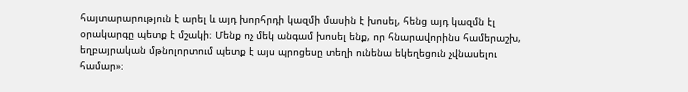հայտարարություն է արել և այդ խորհրդի կազմի մասին է խոսել, հենց այդ կազմն էլ օրակարգը պետք է մշակի։ Մենք ոչ մեկ անգամ խոսել ենք, որ հնարավորինս համերաշխ, եղբայրական մթնոլորտում պետք է այս պրոցեսը տեղի ունենա եկեղեցուն չվնասելու համար»։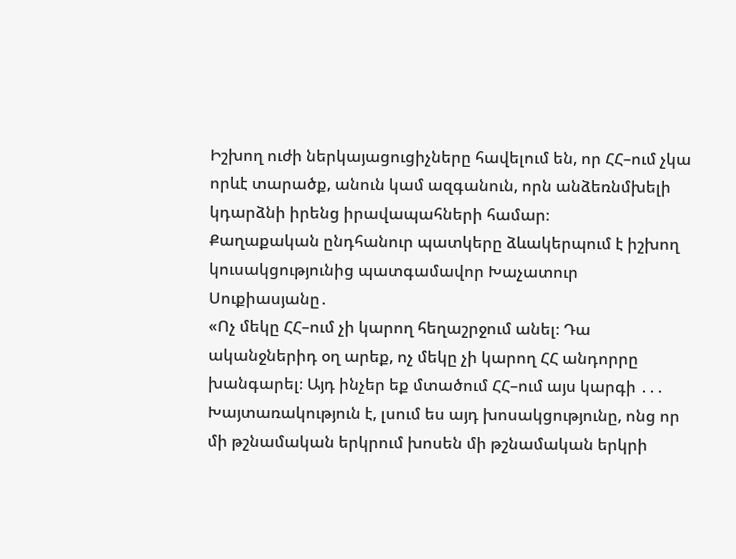Իշխող ուժի ներկայացուցիչները հավելում են, որ ՀՀ–ում չկա որևէ տարածք, անուն կամ ազգանուն, որն անձեռնմխելի կդարձնի իրենց իրավապահների համար։
Քաղաքական ընդհանուր պատկերը ձևակերպում է իշխող կուսակցությունից պատգամավոր Խաչատուր Սուքիասյանը․
«Ոչ մեկը ՀՀ–ում չի կարող հեղաշրջում անել։ Դա ականջներիդ օղ արեք, ոչ մեկը չի կարող ՀՀ անդորրը խանգարել։ Այդ ինչեր եք մտածում ՀՀ–ում այս կարգի ․․․ Խայտառակություն է, լսում ես այդ խոսակցությունը, ոնց որ մի թշնամական երկրում խոսեն մի թշնամական երկրի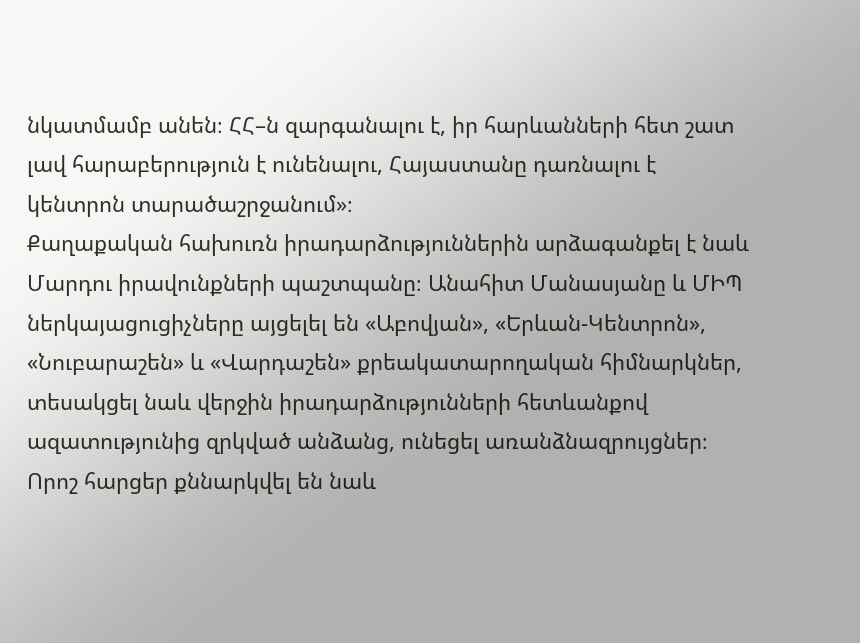նկատմամբ անեն։ ՀՀ–ն զարգանալու է, իր հարևանների հետ շատ լավ հարաբերություն է ունենալու, Հայաստանը դառնալու է կենտրոն տարածաշրջանում»։
Քաղաքական հախուռն իրադարձություններին արձագանքել է նաև Մարդու իրավունքների պաշտպանը։ Անահիտ Մանասյանը և ՄԻՊ ներկայացուցիչները այցելել են «Աբովյան», «Երևան-Կենտրոն», «Նուբարաշեն» և «Վարդաշեն» քրեակատարողական հիմնարկներ, տեսակցել նաև վերջին իրադարձությունների հետևանքով ազատությունից զրկված անձանց, ունեցել առանձնազրույցներ։ Որոշ հարցեր քննարկվել են նաև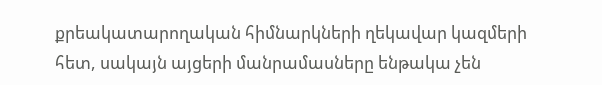քրեակատարողական հիմնարկների ղեկավար կազմերի հետ, սակայն այցերի մանրամասները ենթակա չեն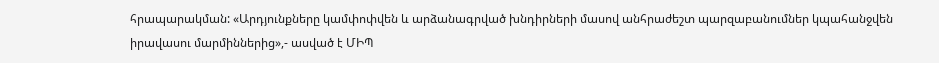հրապարակման: «Արդյունքները կամփոփվեն և արձանագրված խնդիրների մասով անհրաժեշտ պարզաբանումներ կպահանջվեն իրավասու մարմիններից»,- ասված է ՄԻՊ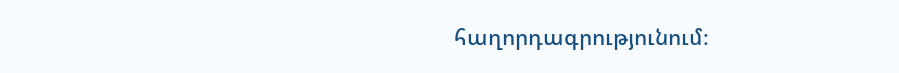հաղորդագրությունում։